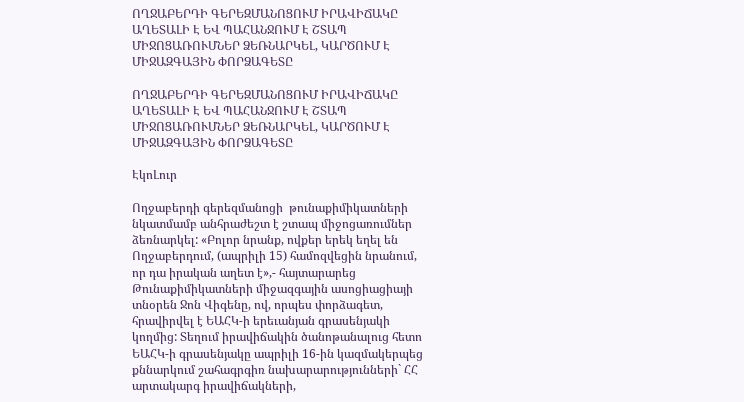ՈՂՋԱԲԵՐԴԻ ԳԵՐԵԶՄԱՆՈՑՈՒՄ ԻՐԱՎԻՃԱԿԸ ԱՂԵՏԱԼԻ Է ԵՎ ՊԱՀԱՆՋՈՒՄ Է ՇՏԱՊ ՄԻՋՈՑԱՌՈՒՄՆԵՐ ՁԵՌՆԱՐԿԵԼ, ԿԱՐԾՈՒՄ Է ՄԻՋԱԶԳԱՅԻՆ ՓՈՐՁԱԳԵՏԸ

ՈՂՋԱԲԵՐԴԻ ԳԵՐԵԶՄԱՆՈՑՈՒՄ ԻՐԱՎԻՃԱԿԸ ԱՂԵՏԱԼԻ Է ԵՎ ՊԱՀԱՆՋՈՒՄ Է ՇՏԱՊ ՄԻՋՈՑԱՌՈՒՄՆԵՐ ՁԵՌՆԱՐԿԵԼ, ԿԱՐԾՈՒՄ Է ՄԻՋԱԶԳԱՅԻՆ ՓՈՐՁԱԳԵՏԸ

ԷկոԼուր

Ողջաբերդի գերեզմանոցի  թունաքիմիկատների նկատմամբ անհրաժեշտ է շտապ միջոցառումներ ձեռնարկել: «Բոլոր նրանք, ովքեր երեկ եղել են Ողջաբերդում, (ապրիլի 15) համոզվեցին նրանում, որ դա իրական աղետ է»,- հայտարարեց Թունաքիմիկատների միջազգային ասոցիացիայի տնօրեն Ջոն Վիգենը, ով, որպես փորձագետ, հրավիրվել է ԵԱՀԿ-ի երեւանյան գրասենյակի կողմից: Տեղում իրավիճակին ծանոթանալուց հետո ԵԱՀԿ-ի գրասենյակը ապրիլի 16-ին կազմակերպեց քննարկում շահագրգիռ նախարարությունների` ՀՀ արտակարգ իրավիճակների,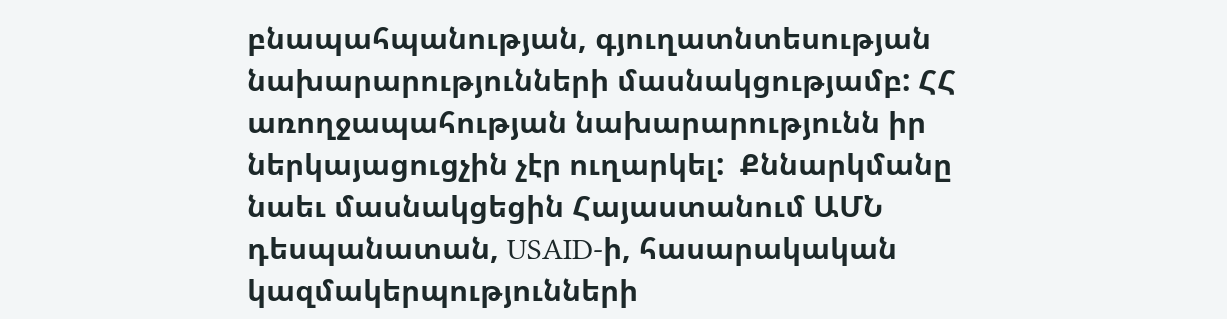բնապահպանության, գյուղատնտեսության նախարարությունների մասնակցությամբ: ՀՀ առողջապահության նախարարությունն իր ներկայացուցչին չէր ուղարկել:  Քննարկմանը նաեւ մասնակցեցին Հայաստանում ԱՄՆ դեսպանատան, USAID-ի, հասարակական կազմակերպությունների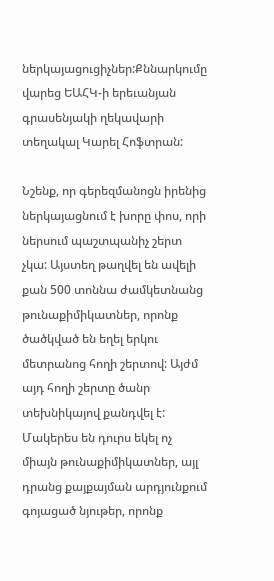ներկայացուցիչներ:Քննարկումը վարեց ԵԱՀԿ-ի երեւանյան գրասենյակի ղեկավարի տեղակալ Կարել Հոֆտրան:

Նշենք, որ գերեզմանոցն իրենից ներկայացնում է խորը փոս, որի ներսում պաշտպանիչ շերտ չկա: Այստեղ թաղվել են ավելի քան 500 տոննա ժամկետնանց թունաքիմիկատներ, որոնք ծածկված են եղել երկու մետրանոց հողի շերտով: Այժմ այդ հողի շերտը ծանր տեխնիկայով քանդվել է: Մակերես են դուրս եկել ոչ միայն թունաքիմիկատներ, այլ դրանց քայքայման արդյունքում գոյացած նյութեր, որոնք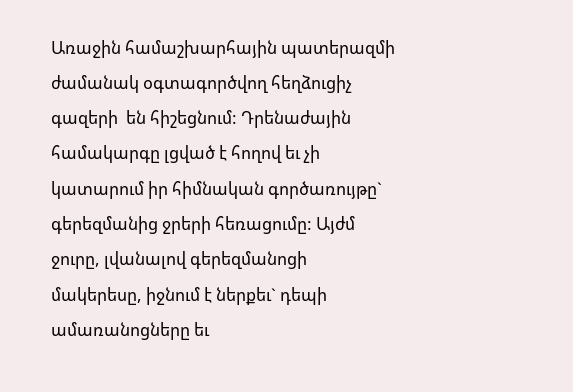Առաջին համաշխարհային պատերազմի ժամանակ օգտագործվող հեղձուցիչ գազերի  են հիշեցնում: Դրենաժային համակարգը լցված է հողով եւ չի կատարում իր հիմնական գործառույթը` գերեզմանից ջրերի հեռացումը: Այժմ ջուրը, լվանալով գերեզմանոցի մակերեսը, իջնում է ներքեւ` դեպի ամառանոցները եւ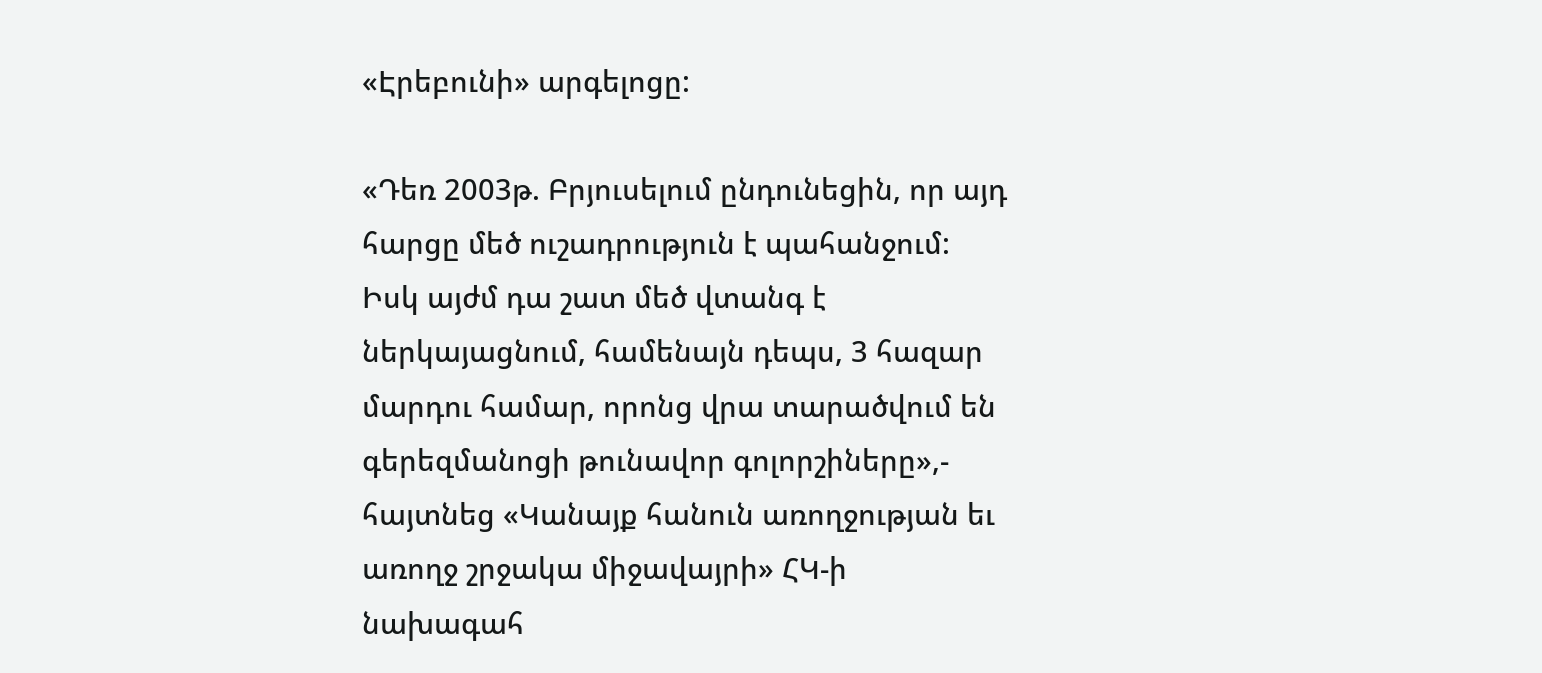«Էրեբունի» արգելոցը:

«Դեռ 2003թ. Բրյուսելում ընդունեցին, որ այդ հարցը մեծ ուշադրություն է պահանջում: Իսկ այժմ դա շատ մեծ վտանգ է ներկայացնում, համենայն դեպս, 3 հազար մարդու համար, որոնց վրա տարածվում են գերեզմանոցի թունավոր գոլորշիները»,- հայտնեց «Կանայք հանուն առողջության եւ առողջ շրջակա միջավայրի» ՀԿ-ի նախագահ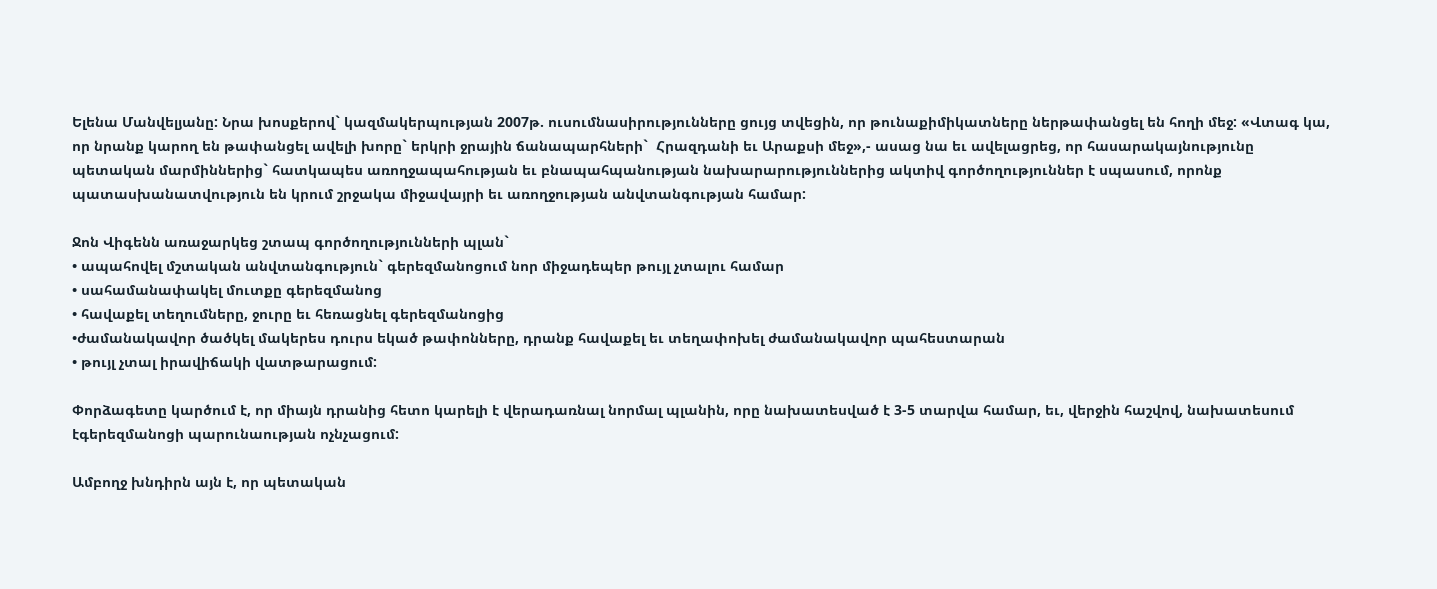Ելենա Մանվելյանը: Նրա խոսքերով` կազմակերպության 2007թ. ուսումնասիրությունները ցույց տվեցին, որ թունաքիմիկատները ներթափանցել են հողի մեջ: «Վտագ կա, որ նրանք կարող են թափանցել ավելի խորը` երկրի ջրային ճանապարհների`  Հրազդանի եւ Արաքսի մեջ»,- ասաց նա եւ ավելացրեց, որ հասարակայնությունը պետական մարմիններից` հատկապես առողջապահության եւ բնապահպանության նախարարություններից ակտիվ գործողություններ է սպասում, որոնք պատասխանատվություն են կրում շրջակա միջավայրի եւ առողջության անվտանգության համար:

Ջոն Վիգենն առաջարկեց շտապ գործողությունների պլան`
• ապահովել մշտական անվտանգություն` գերեզմանոցում նոր միջադեպեր թույլ չտալու համար
• սահամանափակել մուտքը գերեզմանոց
• հավաքել տեղումները, ջուրը եւ հեռացնել գերեզմանոցից
•ժամանակավոր ծածկել մակերես դուրս եկած թափոնները, դրանք հավաքել եւ տեղափոխել ժամանակավոր պահեստարան
• թույլ չտալ իրավիճակի վատթարացում:

Փորձագետը կարծում է, որ միայն դրանից հետո կարելի է վերադառնալ նորմալ պլանին, որը նախատեսված է 3-5 տարվա համար, եւ, վերջին հաշվով, նախատեսում էգերեզմանոցի պարունաության ոչնչացում:

Ամբողջ խնդիրն այն է, որ պետական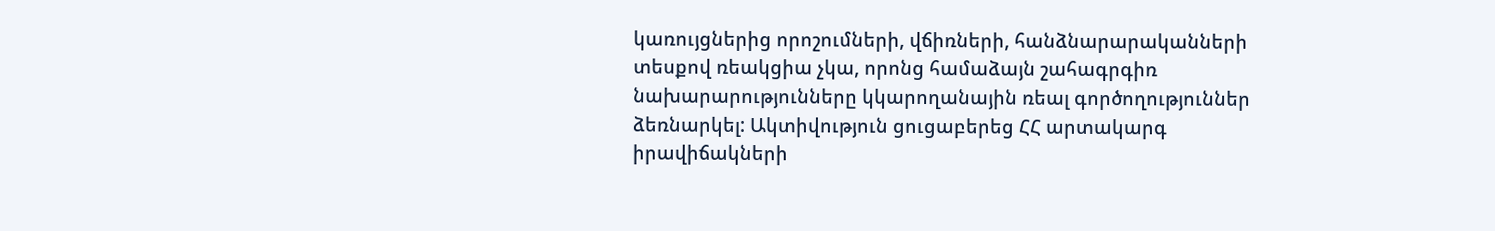կառույցներից որոշումների, վճիռների, հանձնարարականների տեսքով ռեակցիա չկա, որոնց համաձայն շահագրգիռ նախարարությունները կկարողանային ռեալ գործողություններ ձեռնարկել: Ակտիվություն ցուցաբերեց ՀՀ արտակարգ իրավիճակների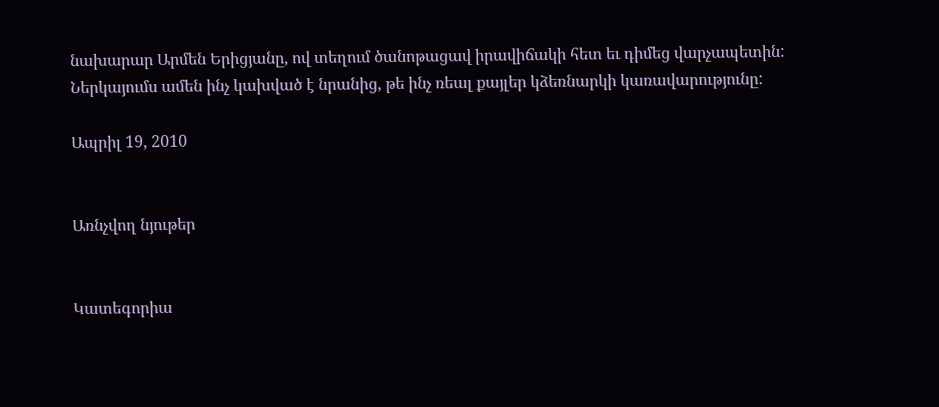նախարար Արմեն Երիցյանը, ով տեղում ծանոթացավ իրավիճակի հետ եւ դիմեց վարչապետին: Ներկայումս ամեն ինչ կախված է նրանից, թե ինչ ռեալ քայլեր կձեռնարկի կառավարությունը:

Ապրիլ 19, 2010


Առնչվող նյութեր


Կատեգորիա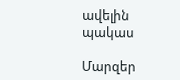ավելին
պակաս

Մարզեր